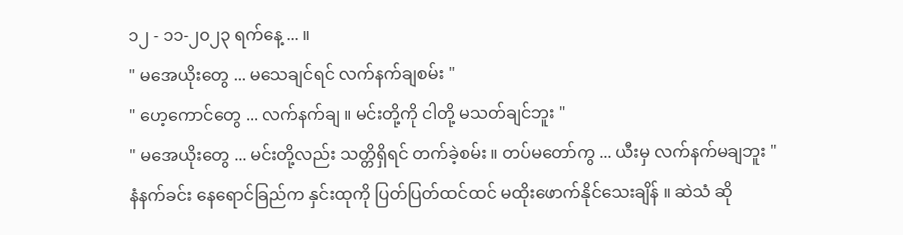၁၂ - ၁၁-၂၀၂၃ ရက်နေ့ ... ။
" မအေယိုးတွေ ... မသေချင်ရင် လက်နက်ချစမ်း "
" ဟေ့ကောင်တွေ ... လက်နက်ချ ။ မင်းတို့ကို ငါတို့ မသတ်ချင်ဘူး "
" မအေယိုးတွေ ... မင်းတို့လည်း သတ္တိရှိရင် တက်ခဲ့စမ်း ။ တပ်မတော်ကွ ... ယီးမှ လက်နက်မချဘူး "
နံနက်ခင်း နေရောင်ခြည်က နှင်းထုကို ပြတ်ပြတ်ထင်ထင် မထိုးဖောက်နိုင်သေးချိန် ။ ဆဲသံ ဆို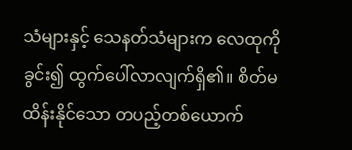သံများနှင့် သေနတ်သံများက လေထုကို ခွင်း၍ ထွက်ပေါ်လာလျက်ရှိ၏။ စိတ်မထိန်းနိုင်သော တပည့်တစ်ယောက်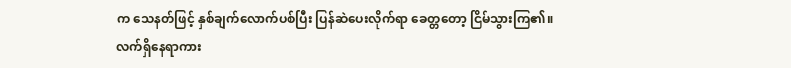က သေနတ်ဖြင့် နှစ်ချက်လောက်ပစ်ပြီး ပြန်ဆဲပေးလိုက်ရာ ခေတ္တတော့ ငြိမ်သွားကြ၏။
လက်ရှိနေရာကား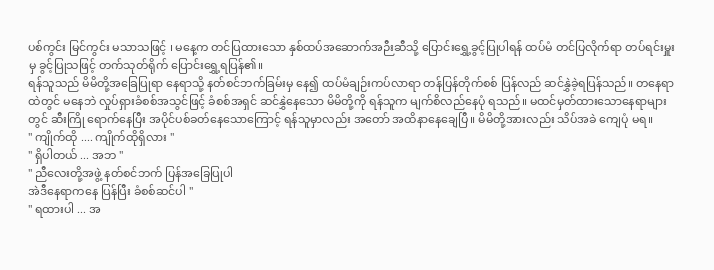ပစ်ကွင်း မြင်ကွင်း မသာသဖြင့် ၊ မနေ့က တင်ပြထားသော နှစ်ထပ်အဆောက်အဉီးဆီသို့ ပြောင်းရွှေ့ခွင့်ပြုပါရန် ထပ်မံ တင်ပြလိုက်ရာ တပ်ရင်းမှူးမှ ခွင့်ပြုသဖြင့် တက်သုတ်ရိုက် ပြောင်းရွှေ့ရပြန်၏။
ရန်သူသည် မိမိတို့အခြေပြုရာ နေရာသို့ နတ်စင်ဘက်ခြမ်းမှ နေ၍ ထပ်မံချဉ်းကပ်လာရာ တန်ပြန်တိုက်စစ် ပြန်လည် ဆင်နွှဲခဲ့ရပြန်သည်။ တနေရာထဲတွင် မနေဘဲ လှုပ်ရှားခံစစ်အသွင်ဖြင့် ခံစစ်အရှင် ဆင်နွှဲနေသော မိမိတို့ကို ရန်သူက မျက်စိလည်နေပုံ ရသည်။ မထင်မှတ်ထားသောနေရာများတွင် ဆီးကြို ရောက်နေပြီး အပိုင်ပစ်ခတ်နေသောကြောင့် ရန်သူမှာလည်း အတော် အထိနာနေချေပြီ။ မိမိတို့အားလည်း သိပ်အခဲ ကျေပုံ မရ။
" ကျိုက်ထို .... ကျိုက်ထိုရှိလား "
" ရှိပါတယ် ... အဘ "
" ညီလေးတို့အဖွဲ့ နတ်စင်ဘက် ပြန်အခြေပြုပါ
အဲဒီနေရာကနေ ပြန်ပြီး ခံစစ်ဆင်ပါ "
" ရထားပါ ... အ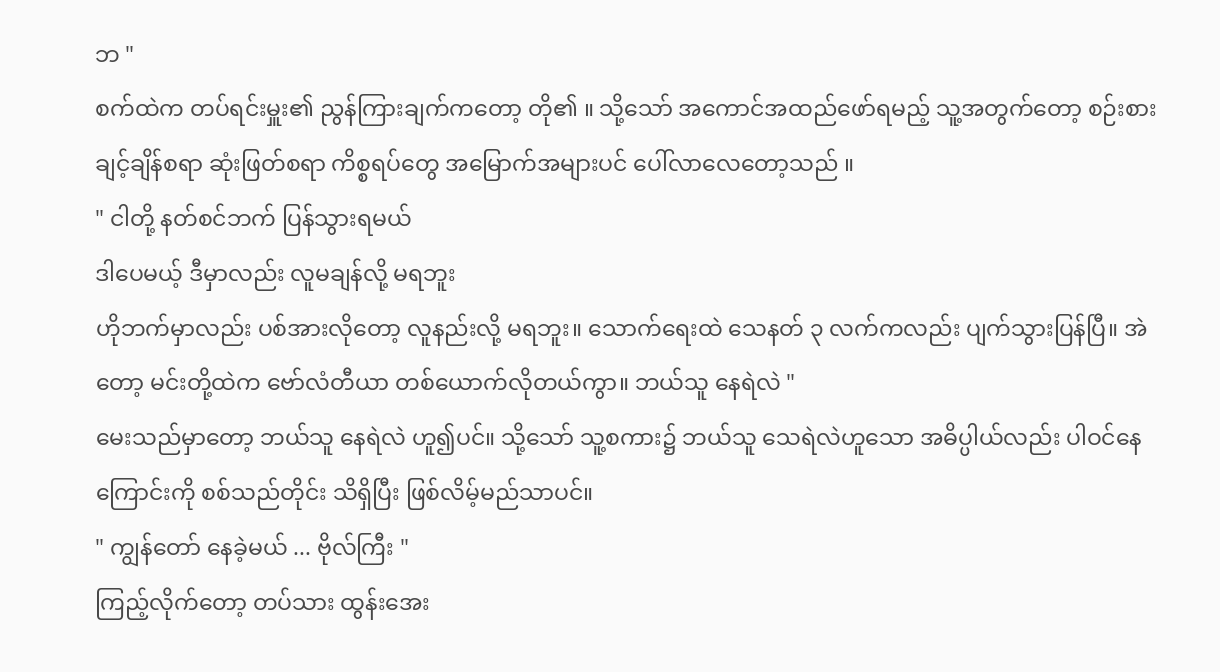ဘ "
စက်ထဲက တပ်ရင်းမှူး၏ ညွန်ကြားချက်ကတော့ တို၏ ။ သို့သော် အကောင်အထည်ဖော်ရမည့် သူ့အတွက်တော့ စဉ်းစားချင့်ချိန်စရာ ဆုံးဖြတ်စရာ ကိစ္စရပ်တွေ အမြောက်အများပင် ပေါ်လာလေတော့သည် ။
" ငါတို့ နတ်စင်ဘက် ပြန်သွားရမယ်
ဒါပေမယ့် ဒီမှာလည်း လူမချန်လို့ မရဘူး
ဟိုဘက်မှာလည်း ပစ်အားလိုတော့ လူနည်းလို့ မရဘူး။ သောက်ရေးထဲ သေနတ် ၃ လက်ကလည်း ပျက်သွားပြန်ပြီ။ အဲတော့ မင်းတို့ထဲက ဗော်လံတီယာ တစ်ယောက်လိုတယ်ကွာ။ ဘယ်သူ နေရဲလဲ "
မေးသည်မှာတော့ ဘယ်သူ နေရဲလဲ ဟူ၍ပင်။ သို့သော် သူ့စကား၌ ဘယ်သူ သေရဲလဲဟူသော အဓိပ္ပါယ်လည်း ပါဝင်နေကြောင်းကို စစ်သည်တိုင်း သိရှိပြီး ဖြစ်လိမ့်မည်သာပင်။
" ကျွန်တော် နေခဲ့မယ် ... ဗိုလ်ကြီး "
ကြည့်လိုက်တော့ တပ်သား ထွန်းအေး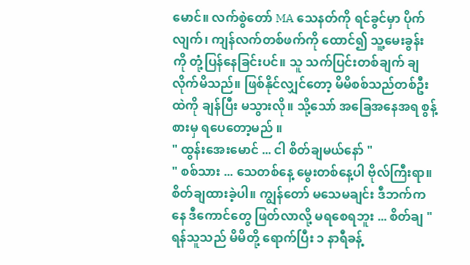မောင်။ လက်စွဲတော် MA သေနတ်ကို ရင်ခွင်မှာ ပိုက်လျက်၊ ကျန်လက်တစ်ဖက်ကို ထောင်၍ သူ့မေးခွန်းကို တုံ့ပြန်နေခြင်းပင်။ သူ သက်ပြင်းတစ်ချက် ချလိုက်မိသည်။ ဖြစ်နိုင်လျှင်တော့ မိမိစစ်သည်တစ်ဦးထဲကို ချန်ပြီး မသွားလို။ သို့သော် အခြေအနေအရ စွန့်စားမှ ရပေတော့မည် ။
" ထွန်းအေးမောင် ... ငါ စိတ်ချမယ်နော် "
" စစ်သား ... သေတစ်နေ့ မွေးတစ်နေ့ပါ ဗိုလ်ကြီးရာ။ စိတ်ချထားခဲ့ပါ။ ကျွန်တော် မသေမချင်း ဒီဘက်ကနေ ဒီကောင်တွေ ဖြတ်လာလို့ မရစေရဘူး ... စိတ်ချ "
ရန်သူသည် မိမိတို့ ရောက်ပြီး ၁ နာရီခန့်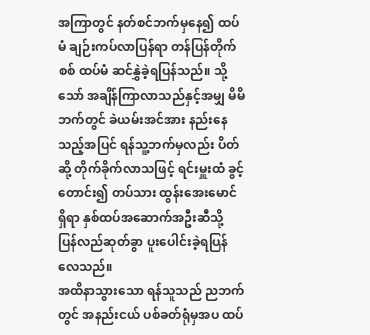အကြာတွင် နတ်စင်ဘက်မှနေ၍ ထပ်မံ ချဉ်းကပ်လာပြန်ရာ တန်ပြန်တိုက်စစ် ထပ်မံ ဆင်နွှဲခဲ့ရပြန်သည်။ သို့သော် အချိန်ကြာလာသည်နှင့်အမျှ မိမိဘက်တွင် ခဲယမ်းအင်အား နည်းနေသည့်အပြင် ရန်သူ့ဘက်မှလည်း ပိတ်ဆို့ တိုက်ခိုက်လာသဖြင့် ရင်းမှူးထံ ခွင့်တောင်း၍ တပ်သား ထွန်းအေးမောင်ရှိရာ နှစ်ထပ်အဆောက်အဦးဆီသို့ ပြန်လည်ဆုတ်ခွာ ပူးပေါင်းခဲ့ရပြန်လေသည်။
အထိနာသွားသော ရန်သူသည် ညဘက်တွင် အနည်းငယ် ပစ်ခတ်ရုံမှအပ ထပ်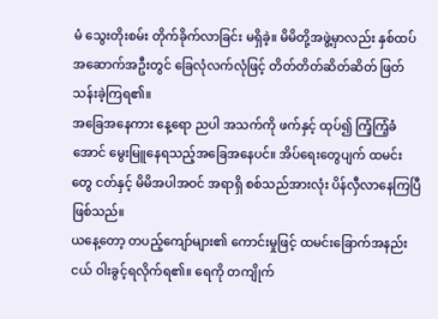မံ သွေးတိုးစမ်း တိုက်ခိုက်လာခြင်း မရှိခဲ့။ မိမိတို့အဖွဲ့မှာလည်း နှစ်ထပ်အဆောက်အဦးတွင် ခြေလုံလက်လုံဖြင့် တိတ်တိတ်ဆိတ်ဆိတ် ဖြတ်သန်းခဲ့ကြရ၏။
အခြေအနေကား နေ့ရော ညပါ အသက်ကို ဖက်နှင့် ထုပ်၍ ကြံ့ကြံ့ခံအောင် မွေးမြူနေရသည့်အခြေအနေပင်။ အိပ်ရေးတွေပျက် ထမင်းတွေ ငတ်နှင့် မိမိအပါအဝင် အရာရှိ စစ်သည်အားလုံး ပိန်လှီလာနေကြပြီ ဖြစ်သည်။
ယနေ့တော့ တပည့်ကျော်များ၏ ကောင်းမှုဖြင့် ထမင်းခြောက်အနည်းငယ် ဝါးခွင့်ရလိုက်ရ၏။ ရေကို တကျိုက်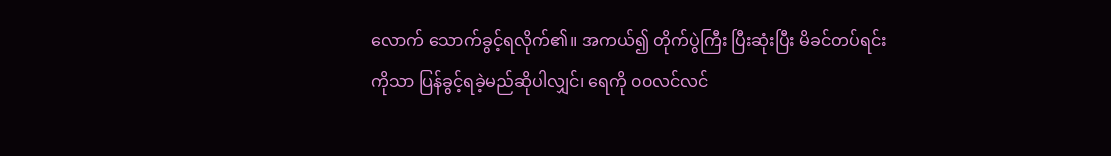လောက် သောက်ခွင့်ရလိုက်၏။ အကယ်၍ တိုက်ပွဲကြီး ပြီးဆုံးပြီး မိခင်တပ်ရင်းကိုသာ ပြန်ခွင့်ရခဲ့မည်ဆိုပါလျှင်၊ ရေကို ၀၀လင်လင်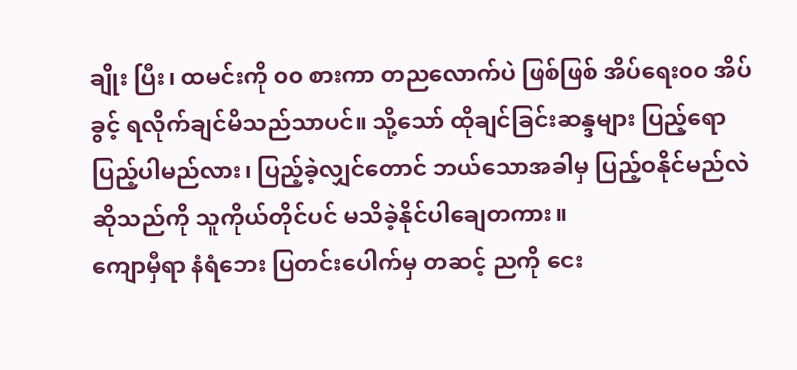ချိုး ပြီး၊ ထမင်းကို ၀၀ စားကာ တညလောက်ပဲ ဖြစ်ဖြစ် အိပ်ရေး၀၀ အိပ်ခွင့် ရလိုက်ချင်မိသည်သာပင်။ သို့သော် ထိုချင်ခြင်းဆန္ဒများ ပြည့်ရော ပြည့်ပါမည်လား၊ ပြည့်ခဲ့လျှင်တောင် ဘယ်သောအခါမှ ပြည့်ဝနိုင်မည်လဲ ဆိုသည်ကို သူကိုယ်တိုင်ပင် မသိခဲ့နိုင်ပါချေတကား။
ကျောမှီရာ နံရံဘေး ပြတင်းပေါက်မှ တဆင့် ညကို ငေး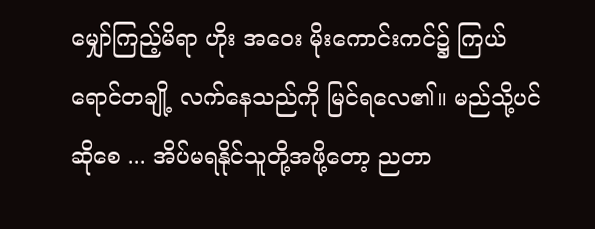မျှော်ကြည့်မိရာ ဟိုး အဝေး မိုးကောင်းကင်၌ ကြယ်ရောင်တချို့ လက်နေသည်ကို မြင်ရလေ၏။ မည်သို့ပင်ဆိုစေ ... အိပ်မရနိုင်သူတို့အဖို့တော့ ညတာ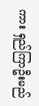ကား ရှည်ကြာဦးမည်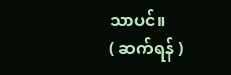သာပင်။
( ဆက်ရန် )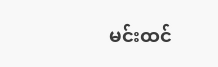မင်းထင်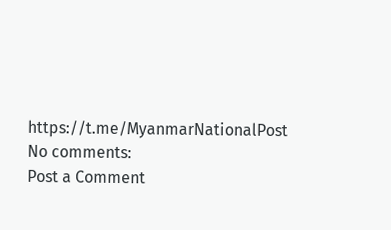https://t.me/MyanmarNationalPost
No comments:
Post a Comment